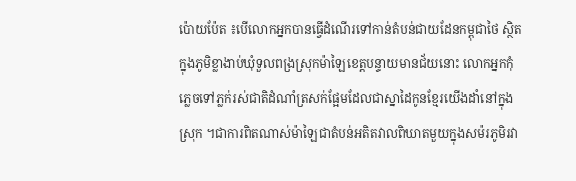ប៉ោយប៉ែត ៖បើលោកអ្នកបានធើ្វដំណើរទៅកាន់តំបន់ជាយដែនកម្ពុជាថៃ ស្ថិតក្នុងភូមិខ្លាងាប់ឃុំទួលពង្រស្រុកម៉ាឡៃខេត្តបន្ទាយមានជ័យនោះ លោកអ្នកកុំភ្លេចទៅភ្លក់រស់ជាតិដំណាំត្រសក់ផ្អែមដែលជាស្នាដៃកូនខ្មែរយើងដាំនៅក្នុងស្រុក ។ជាការពិតណាស់ម៉ាឡៃជាតំបន់អតិតវាលពិឃាតមួយក្នុងសម៉រភូមិរវា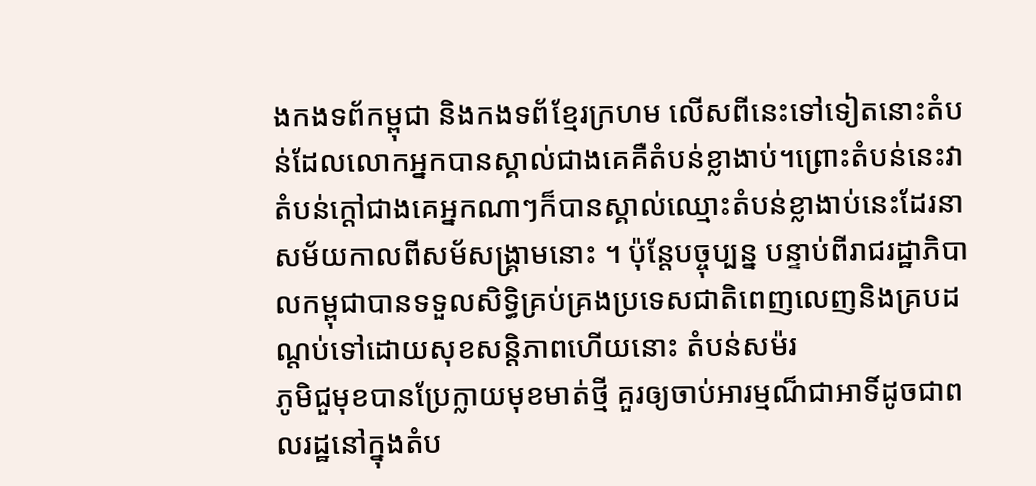ងកងទព័កម្ពុជា និងកងទព័ខ្មែរក្រហម លើសពីនេះទៅទៀតនោះតំបន់ដែលលោកអ្នកបានស្គាល់ជាងគេគឺតំបន់ខ្លាងាប់។ព្រោះតំបន់នេះវាតំបន់ក្តៅជាងគេអ្នកណាៗក៏បានស្គាល់ឈ្មោះតំបន់ខ្លាងាប់នេះដែរនាសម័យកាលពីសម័សង្គ្រាមនោះ ។ ប៉ុន្តែបច្ចុប្បន្ន បន្ទាប់ពីរាជរដ្ឋាភិបាលកម្ពុជាបានទទួលសិទ្ធិគ្រប់គ្រងប្រទេសជាតិពេញលេញនិងគ្របដណ្តប់ទៅដោយសុខសន្តិភាពហើយនោះ តំបន់សម៉រ
ភូមិជួមុខបានប្រែក្លាយមុខមាត់ថ្មី គួរឲ្យចាប់អារម្មណ៏ជាអាទិ៍ដូចជាពលរដ្ឋនៅក្នុងតំប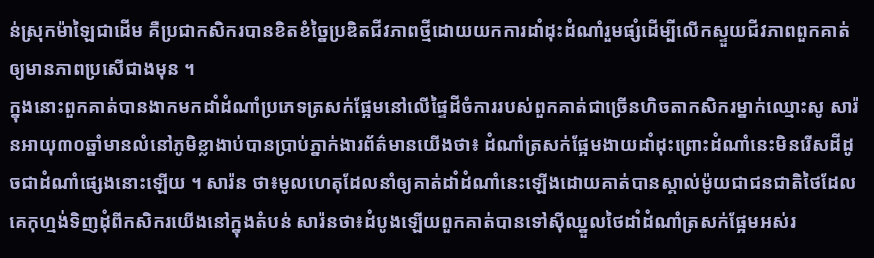ន់ស្រុកម៉ាឡៃជាដើម គឺប្រជាកសិករបានខិតខំច្នៃប្រឌិតជីវភាពថ្មីដោយយកការដាំដុះដំណាំរួមផ្សំដើម្បីលើកស្ទួយជីវភាពពួកគាត់ឲ្យមានភាពប្រសើជាងមុន ។
ក្នុងនោះពួកគាត់បានងាកមកដាំដំណាំប្រភេទត្រសក់ផ្អែមនៅលើផ្ទៃដីចំការរបស់ពួកគាត់ជាច្រើនហិចតាកសិករម្នាក់ឈ្មោះសូ សារ៉នអាយុ៣០ឆ្នាំមានលំនៅភូមិខ្លាងាប់បានប្រាប់ភ្នាក់ងារព័ត៌មានយើងថា៖ ដំណាំត្រសក់ផ្អែមងាយដាំដុះព្រោះដំណាំនេះមិនរើសដីដូចជាដំណាំផ្សេងនោះឡើយ ។ សារ៉ន ថា៖មូលហេតុដែលនាំឲ្យគាត់ដាំដំណាំនេះឡើងដោយគាត់បានស្គាល់ម៉ូយជាជនជាតិថៃដែលគេកុហ្មង់ទិញដុំពីកសិករយើងនៅក្នុងតំបន់ សារ៉នថា៖ដំបូងឡើយពួកគាត់បានទៅស៊ីឈ្នួលថៃដាំដំណាំត្រសក់ផ្អែមអស់រ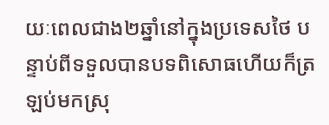យៈពេលជាង២ឆ្នាំនៅក្នុងប្រទេសថៃ បន្ទាប់ពីទទួលបានបទពិសោធហើយក៏ត្រឡប់មកស្រុ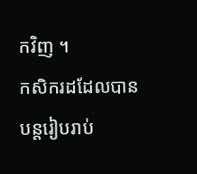កវិញ ។
កសិករដដែលបានបន្តរៀបរាប់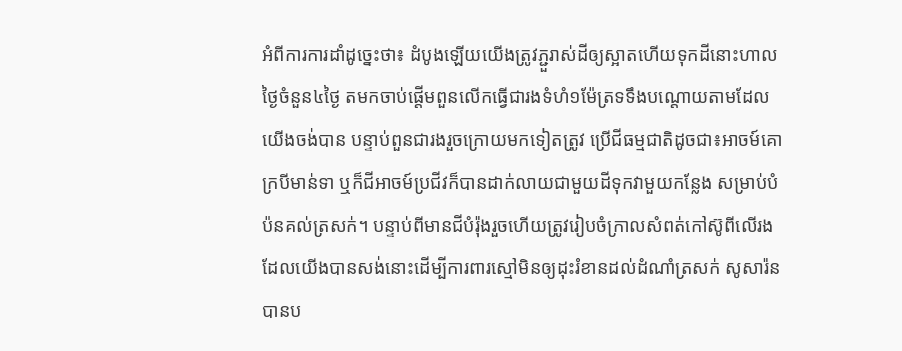អំពីការការដាំដូច្នេះថា៖ ដំបូងឡើយយើងត្រូវភ្ជួរាស់ដីឲ្យស្អាតហើយទុកដីនោះហាលថ្ងៃចំនួន៤ថ្ងៃ តមកចាប់ផ្តើមពួនលើកធើ្វជារងទំហំ១ម៉ែត្រទទឹងបណ្តោយតាមដែលយើងចង់បាន បន្ទាប់ពួនជារងរួចក្រោយមកទៀតត្រូវ ប្រើជីធម្មជាតិដូចជា៖អាចម៍គោ ក្របីមាន់ទា ឬក៏ជីអាចម៍ប្រជីវក៏បានដាក់លាយជាមួយដីទុកវាមួយកន្លែង សម្រាប់បំប៉នគល់ត្រសក់។ បន្ទាប់ពីមានជីបំរ៉ុងរួចហើយត្រូវរៀបចំក្រាលសំពត់កៅស៊ូពីលើរងដែលយើងបានសង់នោះដើម្បីការពារស្មៅមិនឲ្យដុះរំខានដល់ដំណាំត្រសក់ សូសារ៉នបានប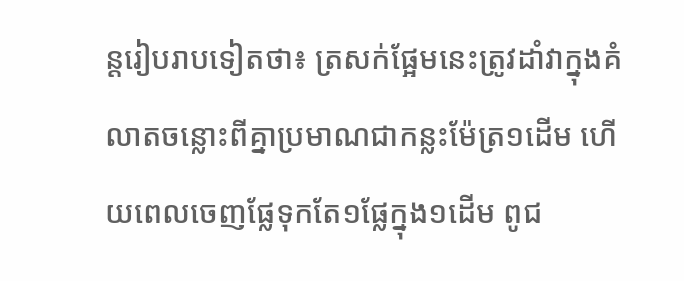ន្តរៀបរាបទៀតថា៖ ត្រសក់ផ្អែមនេះត្រូវដាំវាក្នុងគំលាតចន្លោះពីគ្នាប្រមាណជាកន្លះម៉ែត្រ១ដើម ហើយពេលចេញផ្លែទុកតែ១ផ្លែក្នុង១ដើម ពូជ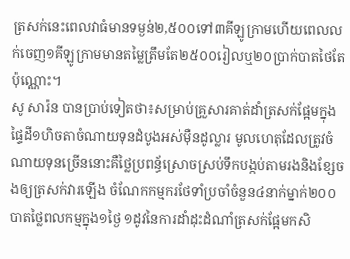ត្រសក់នេះពេលវាធំមានទម្ងន់២,៥០០ទៅ៣គីឡូក្រាមហើយពេលលក់ចេញ១គីឡូក្រាមមានតម្លៃត្រឹមតែ២៥០០រៀលឬ២០ប្រាក់បាតថៃតែប៉ុណ្ណោះ។
សូ សារ៉ន បានប្រាប់ទៀតថា៖សម្រាប់គ្រួសារគាត់ដាំត្រសក់ផ្អែមក្នុងផ្ទៃដី១ហិចតាចំណាយទុនដំបូងអស់ម៉ឺនដូល្លារ មូលហេតុដែលត្រូវចំណាយទុនច្រើននោះគឺថ្លៃប្រពន្ធ័ស្រោចស្រប់ទឹកបង្កប់តាមរងនិងខ្សែចងឲ្យត្រសក់វារឡើង ចំណែកកម្មករថែទាំប្រចាំចំនួន៤នាក់ម្នាក់២០០បាតថ្លៃពលកម្មក្នុង១ថ្ងៃ ១ដូវនៃការដាំដុះដំណាំត្រសក់ផ្អែមកសិ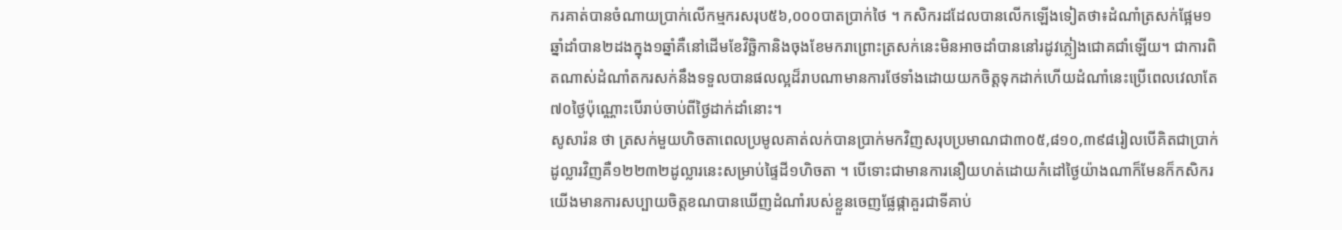ករគាត់បានចំណាយប្រាក់លើកម្មករសរុប៥៦,០០០បាតប្រាក់ថៃ ។ កសិករដដែលបានលើកឡើងទៀតថា៖ដំណាំត្រសក់ផ្អែម១ឆ្នាំដាំបាន២ដងក្នុង១ឆ្នាំគឺនៅដើមខែវិច្ឆិកានិងចុងខែមករាព្រោះត្រសក់នេះមិនអាចដាំបាននៅរដូវភ្លៀងជោគជាំឡើយ។ ជាការពិតណាស់ដំណាំតករសក់នឹងទទួលបានផលល្អដ៏រាបណាមានការថែទាំងដោយយកចិត្តទុកដាក់ហើយដំណាំនេះប្រើពេលវេលាតែ៧០ថ្ងៃប៉ុណ្ណោះបើរាប់ចាប់ពីថ្ងៃដាក់ដាំនោះ។
សូសារ៉ន ថា ត្រសក់មួយហិចតាពេលប្រមូលគាត់លក់បានប្រាក់មកវិញសរុបប្រមាណជា៣០៥,៨១០,៣៩៨រៀលបើគិតជាប្រាក់ដូល្លារវិញគឺ១២២៣២ដូល្លារនេះសម្រាប់ផ្ទៃដី១ហិចតា ។ បើទោះជាមានការនឿយហត់ដោយកំដៅថ្ងៃយ៉ាងណាក៏មែនក៏កសិករយើងមានការសប្បាយចិត្តខណបានឃើញដំណាំរបស់ខ្លួនចេញផ្លែផ្កាគួរជាទីគាប់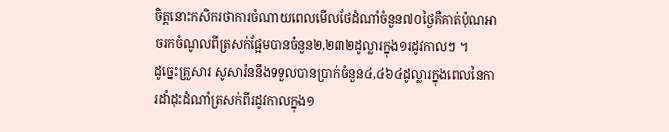ចិត្តនោះកសិករថាការចំណាយពេលមើលថែដំណាំចំនួន៧០ថ្ងៃគឺគាត់ប៉ុណអាចរកចំណូលពីត្រសក់ផ្អែមបានចំនួន២,២៣២ដូល្លារក្នុង១រដូវកាលៗ ។
ដូច្នេះគ្រួសារ សូសារ៉ននឹងទទួលបានប្រាក់ចំនួន៤,៤៦៤ដូល្លារក្នុងពេលនៃការដាំដុះដំណាំត្រសក់ពីរដូវកាលក្នុង១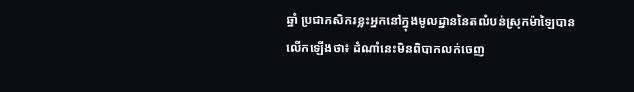ឆ្នាំ ប្រជាកសិករខ្លះអ្នកនៅក្នុងមូលដ្ឋាននៃតឍំបន់ស្រុកម៉ាឡៃបានលើកឡើងថា៖ ដំណាំនេះមិនពិបាកលក់ចេញ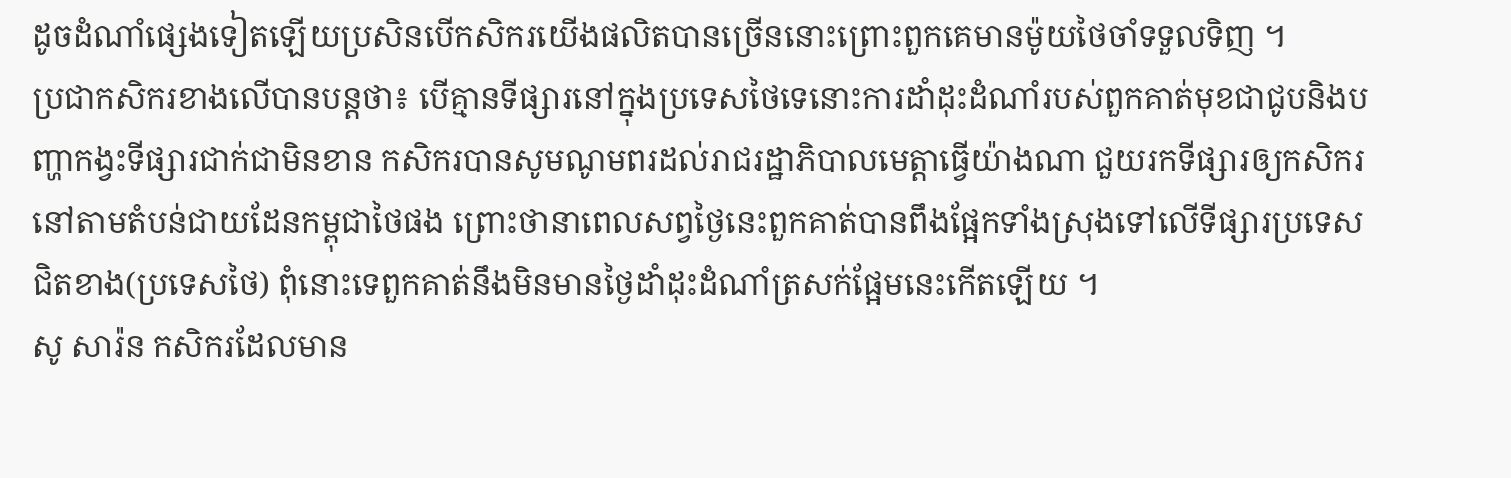ដូចដំណាំផ្សេងទៀតឡើយប្រសិនបើកសិករយើងផលិតបានច្រើននោះព្រោះពួកគេមានម៉ូយថៃចាំទទួលទិញ ។
ប្រជាកសិករខាងលើបានបន្តថា៖ បើគ្មានទីផ្សារនៅក្នុងប្រទេសថៃទេនោះការដាំដុះដំណាំរបស់ពួកគាត់មុខជាជូបនិងបញ្ហាកង្វះទីផ្សារជាក់ជាមិនខាន កសិករបានសូមណូមពរដល់រាជរដ្ឋាភិបាលមេត្តាធើ្វយ៉ាងណា ជួយរកទីផ្សារឲ្យកសិករនៅតាមតំបន់ជាយដែនកម្ពុជាថៃផង ព្រោះថានាពេលសព្វថ្ងៃនេះពួកគាត់បានពឹងផ្អែកទាំងស្រុងទៅលើទីផ្សារប្រទេសជិតខាង(ប្រទេសថៃ) ពុំនោះទេពួកគាត់នឹងមិនមានថ្ងៃដាំដុះដំណាំត្រសក់ផ្អែមនេះកើតឡើយ ។
សូ សារ៉ន កសិករដែលមាន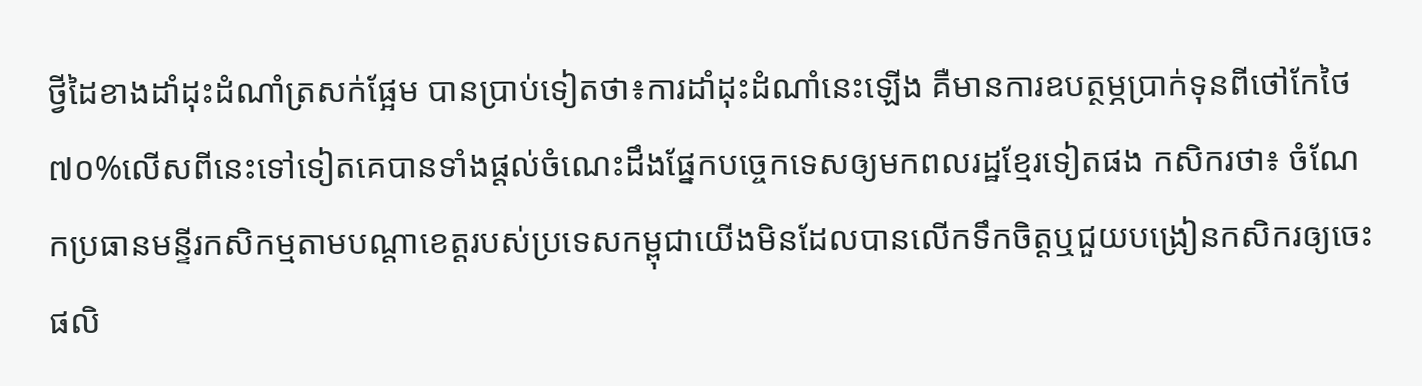ថ្វីដៃខាងដាំដុះដំណាំត្រសក់ផ្អែម បានប្រាប់ទៀតថា៖ការដាំដុះដំណាំនេះឡើង គឺមានការឧបត្ថម្ភប្រាក់ទុនពីថៅកែថៃ ៧០%លើសពីនេះទៅទៀតគេបានទាំងផ្តល់ចំណេះដឹងផ្នែកបច្ចេកទេសឲ្យមកពលរដ្ឋខ្មែរទៀតផង កសិករថា៖ ចំណែកប្រធានមន្ទីរកសិកម្មតាមបណ្តាខេត្តរបស់ប្រទេសកម្ពុជាយើងមិនដែលបានលើកទឹកចិត្តឬជួយបង្រៀនកសិករឲ្យចេះផលិ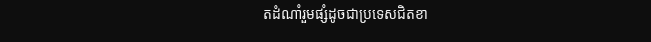តដំណាំរួមផ្សំដូចជាប្រទេសជិតខា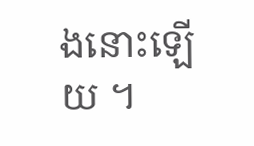ងនោះឡើយ ។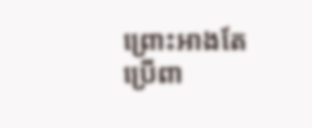ព្រោះអាងតែប្រើពា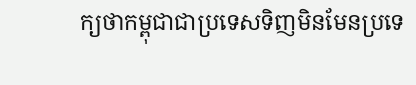ក្យថាកម្ពុជាជាប្រទេសទិញមិនមែនប្រទេ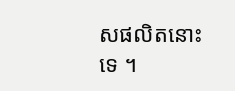សផលិតនោះទេ ។